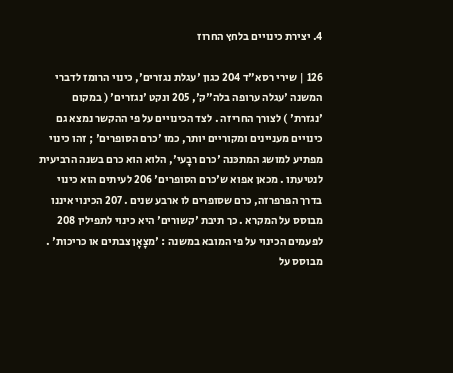4. יצירת כינויים בלחץ החרוז

126 | שירי רסא"ד 204 כגון 'עגלת נגזרים', כינוי הרומז לדברי המשנה 'עגלה ערופה בלה"ק', 205 ונקט 'נגזרים' ( במקום 'נגזרת' ) לצורך החריזה . לצד הכינויים על פי ההקשר נמצא גם כינויים מעניינים ומקוריים יותר, כמו 'כרם הסופרים' ; זהו כינוי מפתיע למושג המתכּנה 'כרם רבָעי', הלוא הוא כרם בשנה הרביעית לנטיעתו . מכאן אפוא ש'כרם הסופרים' 206 לעיתים הוא כינוי בדרך הפרפרזה, כרם שסופרים לו ארבע שנים . 207 הכינוי איננו מבוסס על המקרא . כך תיבת 'קשורים' היא כינוי לתפילין 208 לפעמים הכינוי על פי המובא במשנה : 'מצָאָן צבתים או כריכות' . מבוסס על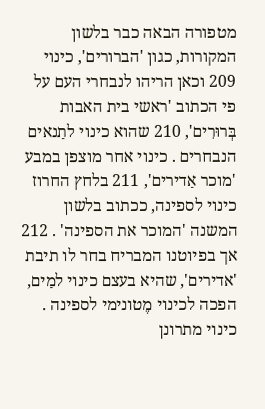מטפורה הבאה כבר בלשון המקורות, כגון 'הברורים', כינוי 209 וכאן הריהו לנבחרי העם על פי הכתוב 'ראשי בית האבות בְּרוּרִים', 210 שהוא כינוי לתַנאים הנבחרים . כינוי אחר מוצפן במבע 'מוכר אַדירים', 211 בלחץ החרוז כינוי לספינה, ככתוב בלשון המשנה 'המוכר את הספינה' . 212 אך בפיוטנו המבריח בחר לו תיבת 'אדירים', שהיא בעצם כינוי למַים, הפכה לכינוי מֶטונימי לספינה . כינוי מתרונן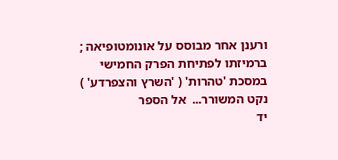ורענן אחר מבוסס על אונומטופיאה ; ברמיזתו לפתיחת הפרק החמישי במסכת 'טהרות' ( 'השרץ והצפרדע' ) נקט המשורר...  אל הספר
יד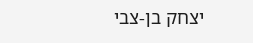יצחק בן-צבי